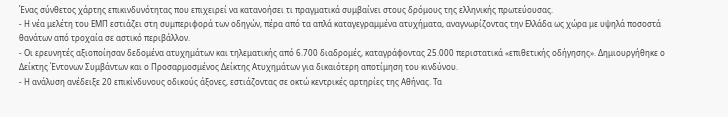Ένας σύνθετος χάρτης επικινδυνότητας που επιχειρεί να κατανοήσει τι πραγματικά συμβαίνει στους δρόμους της ελληνικής πρωτεύουσας.
- Η νέα μελέτη του ΕΜΠ εστιάζει στη συμπεριφορά των οδηγών, πέρα από τα απλά καταγεγραμμένα ατυχήματα, αναγνωρίζοντας την Ελλάδα ως χώρα με υψηλά ποσοστά θανάτων από τροχαία σε αστικό περιβάλλον.
- Οι ερευνητές αξιοποίησαν δεδομένα ατυχημάτων και τηλεματικής από 6.700 διαδρομές, καταγράφοντας 25.000 περιστατικά «επιθετικής οδήγησης». Δημιουργήθηκε ο Δείκτης Έντονων Συμβάντων και ο Προσαρμοσμένος Δείκτης Ατυχημάτων για δικαιότερη αποτίμηση του κινδύνου.
- Η ανάλυση ανέδειξε 20 επικίνδυνους οδικούς άξονες, εστιάζοντας σε οκτώ κεντρικές αρτηρίες της Αθήνας. Τα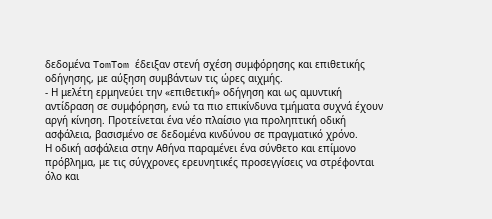δεδομένα TomTom έδειξαν στενή σχέση συμφόρησης και επιθετικής οδήγησης, με αύξηση συμβάντων τις ώρες αιχμής.
- Η μελέτη ερμηνεύει την «επιθετική» οδήγηση και ως αμυντική αντίδραση σε συμφόρηση, ενώ τα πιο επικίνδυνα τμήματα συχνά έχουν αργή κίνηση. Προτείνεται ένα νέο πλαίσιο για προληπτική οδική ασφάλεια, βασισμένο σε δεδομένα κινδύνου σε πραγματικό χρόνο.
Η οδική ασφάλεια στην Αθήνα παραμένει ένα σύνθετο και επίμονο πρόβλημα, με τις σύγχρονες ερευνητικές προσεγγίσεις να στρέφονται όλο και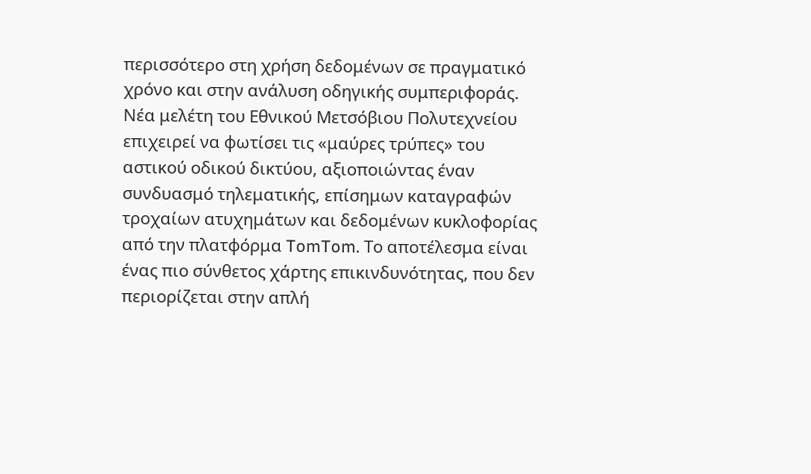περισσότερο στη χρήση δεδομένων σε πραγματικό χρόνο και στην ανάλυση οδηγικής συμπεριφοράς. Νέα μελέτη του Εθνικού Μετσόβιου Πολυτεχνείου επιχειρεί να φωτίσει τις «μαύρες τρύπες» του αστικού οδικού δικτύου, αξιοποιώντας έναν συνδυασμό τηλεματικής, επίσημων καταγραφών τροχαίων ατυχημάτων και δεδομένων κυκλοφορίας από την πλατφόρμα TomTom. Το αποτέλεσμα είναι ένας πιο σύνθετος χάρτης επικινδυνότητας, που δεν περιορίζεται στην απλή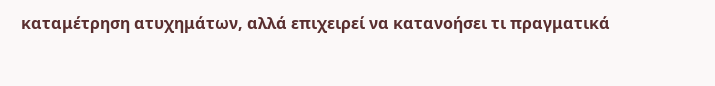καταμέτρηση ατυχημάτων, αλλά επιχειρεί να κατανοήσει τι πραγματικά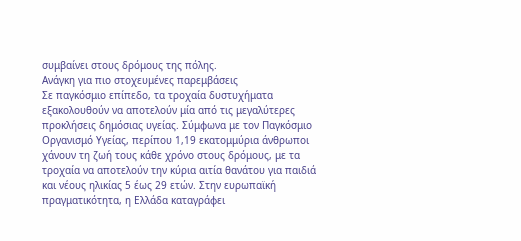συμβαίνει στους δρόμους της πόλης.
Ανάγκη για πιο στοχευμένες παρεμβάσεις
Σε παγκόσμιο επίπεδο, τα τροχαία δυστυχήματα εξακολουθούν να αποτελούν μία από τις μεγαλύτερες προκλήσεις δημόσιας υγείας. Σύμφωνα με τον Παγκόσμιο Οργανισμό Υγείας, περίπου 1,19 εκατομμύρια άνθρωποι χάνουν τη ζωή τους κάθε χρόνο στους δρόμους, με τα τροχαία να αποτελούν την κύρια αιτία θανάτου για παιδιά και νέους ηλικίας 5 έως 29 ετών. Στην ευρωπαϊκή πραγματικότητα, η Ελλάδα καταγράφει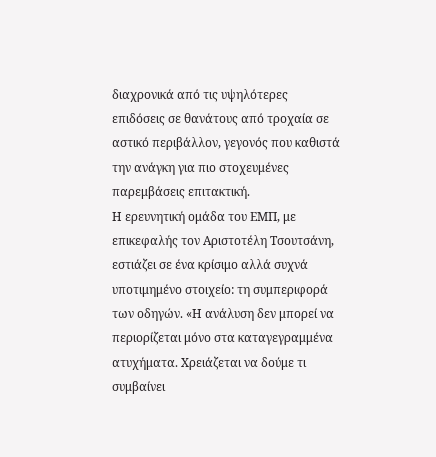διαχρονικά από τις υψηλότερες επιδόσεις σε θανάτους από τροχαία σε αστικό περιβάλλον, γεγονός που καθιστά την ανάγκη για πιο στοχευμένες παρεμβάσεις επιτακτική.
Η ερευνητική ομάδα του ΕΜΠ, με επικεφαλής τον Αριστοτέλη Τσουτσάνη, εστιάζει σε ένα κρίσιμο αλλά συχνά υποτιμημένο στοιχείο: τη συμπεριφορά των οδηγών. «Η ανάλυση δεν μπορεί να περιορίζεται μόνο στα καταγεγραμμένα ατυχήματα. Χρειάζεται να δούμε τι συμβαίνει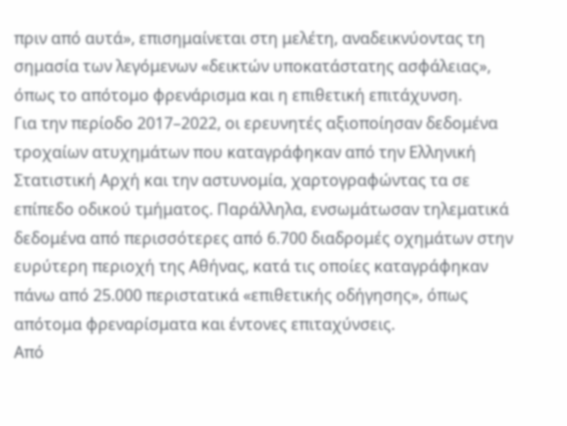πριν από αυτά», επισημαίνεται στη μελέτη, αναδεικνύοντας τη σημασία των λεγόμενων «δεικτών υποκατάστατης ασφάλειας», όπως το απότομο φρενάρισμα και η επιθετική επιτάχυνση.
Για την περίοδο 2017–2022, οι ερευνητές αξιοποίησαν δεδομένα τροχαίων ατυχημάτων που καταγράφηκαν από την Ελληνική Στατιστική Αρχή και την αστυνομία, χαρτογραφώντας τα σε επίπεδο οδικού τμήματος. Παράλληλα, ενσωμάτωσαν τηλεματικά δεδομένα από περισσότερες από 6.700 διαδρομές οχημάτων στην ευρύτερη περιοχή της Αθήνας, κατά τις οποίες καταγράφηκαν πάνω από 25.000 περιστατικά «επιθετικής οδήγησης», όπως απότομα φρεναρίσματα και έντονες επιταχύνσεις.
Από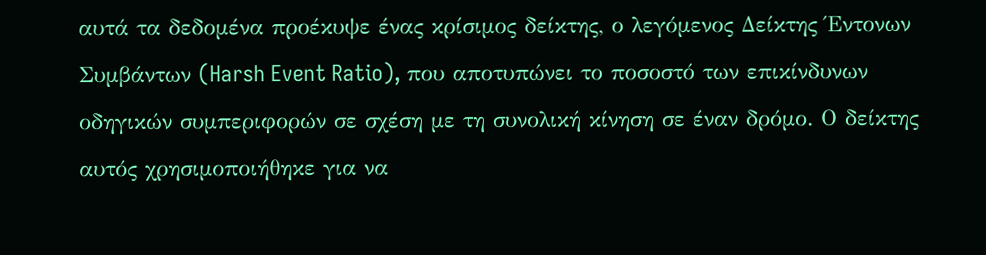αυτά τα δεδομένα προέκυψε ένας κρίσιμος δείκτης, ο λεγόμενος Δείκτης Έντονων Συμβάντων (Harsh Event Ratio), που αποτυπώνει το ποσοστό των επικίνδυνων οδηγικών συμπεριφορών σε σχέση με τη συνολική κίνηση σε έναν δρόμο. Ο δείκτης αυτός χρησιμοποιήθηκε για να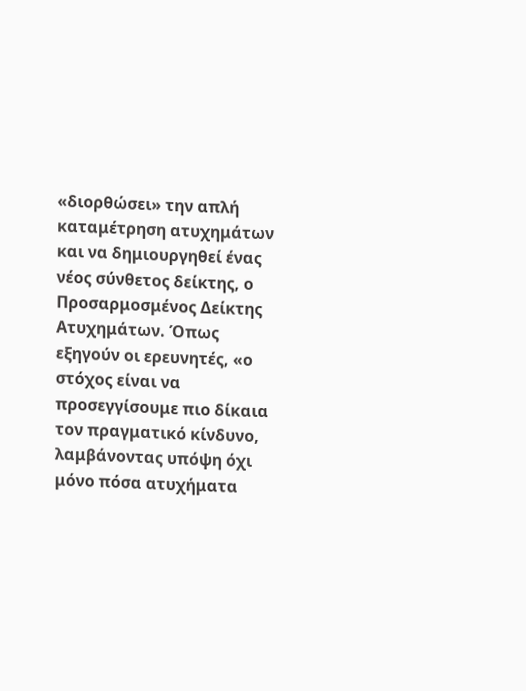«διορθώσει» την απλή καταμέτρηση ατυχημάτων και να δημιουργηθεί ένας νέος σύνθετος δείκτης, ο Προσαρμοσμένος Δείκτης Ατυχημάτων. Όπως εξηγούν οι ερευνητές, «ο στόχος είναι να προσεγγίσουμε πιο δίκαια τον πραγματικό κίνδυνο, λαμβάνοντας υπόψη όχι μόνο πόσα ατυχήματα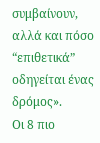συμβαίνουν, αλλά και πόσο “επιθετικά” οδηγείται ένας δρόμος».
Οι 8 πιο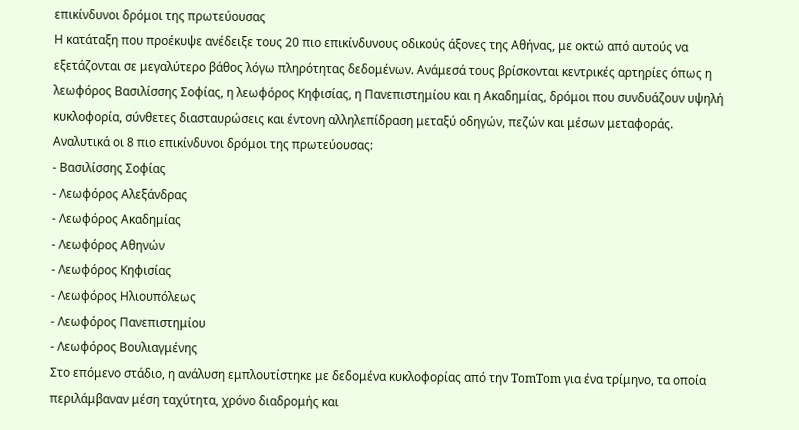επικίνδυνοι δρόμοι της πρωτεύουσας
Η κατάταξη που προέκυψε ανέδειξε τους 20 πιο επικίνδυνους οδικούς άξονες της Αθήνας, με οκτώ από αυτούς να εξετάζονται σε μεγαλύτερο βάθος λόγω πληρότητας δεδομένων. Ανάμεσά τους βρίσκονται κεντρικές αρτηρίες όπως η λεωφόρος Βασιλίσσης Σοφίας, η λεωφόρος Κηφισίας, η Πανεπιστημίου και η Ακαδημίας, δρόμοι που συνδυάζουν υψηλή κυκλοφορία, σύνθετες διασταυρώσεις και έντονη αλληλεπίδραση μεταξύ οδηγών, πεζών και μέσων μεταφοράς.
Αναλυτικά οι 8 πιο επικίνδυνοι δρόμοι της πρωτεύουσας:
- Βασιλίσσης Σοφίας
- Λεωφόρος Αλεξάνδρας
- Λεωφόρος Ακαδημίας
- Λεωφόρος Αθηνών
- Λεωφόρος Κηφισίας
- Λεωφόρος Ηλιουπόλεως
- Λεωφόρος Πανεπιστημίου
- Λεωφόρος Βουλιαγμένης
Στο επόμενο στάδιο, η ανάλυση εμπλουτίστηκε με δεδομένα κυκλοφορίας από την TomTom για ένα τρίμηνο, τα οποία περιλάμβαναν μέση ταχύτητα, χρόνο διαδρομής και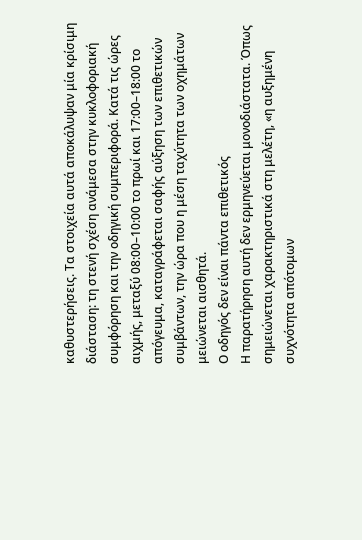καθυστερήσεις. Τα στοιχεία αυτά αποκάλυψαν μία κρίσιμη διάσταση: τη στενή σχέση ανάμεσα στην κυκλοφοριακή συμφόρηση και την οδηγική συμπεριφορά. Κατά τις ώρες αιχμής, μεταξύ 08:00–10:00 το πρωί και 17:00–18:00 το απόγευμα, καταγράφεται σαφής αύξηση των επιθετικών συμβάντων, την ώρα που η μέση ταχύτητα των οχημάτων μειώνεται αισθητά.
Ο οδηγός δεν είναι πάντα επιθετικός
Η παρατήρηση αυτή δεν ερμηνεύεται μονοδιάστατα. Όπως σημειώνεται χαρακτηριστικά στη μελέτη, «η αυξημένη συχνότητα απότομων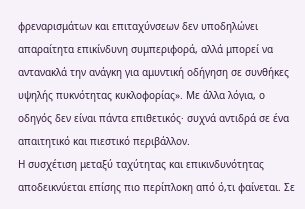φρεναρισμάτων και επιταχύνσεων δεν υποδηλώνει απαραίτητα επικίνδυνη συμπεριφορά, αλλά μπορεί να αντανακλά την ανάγκη για αμυντική οδήγηση σε συνθήκες υψηλής πυκνότητας κυκλοφορίας». Με άλλα λόγια, ο οδηγός δεν είναι πάντα επιθετικός· συχνά αντιδρά σε ένα απαιτητικό και πιεστικό περιβάλλον.
Η συσχέτιση μεταξύ ταχύτητας και επικινδυνότητας αποδεικνύεται επίσης πιο περίπλοκη από ό,τι φαίνεται. Σε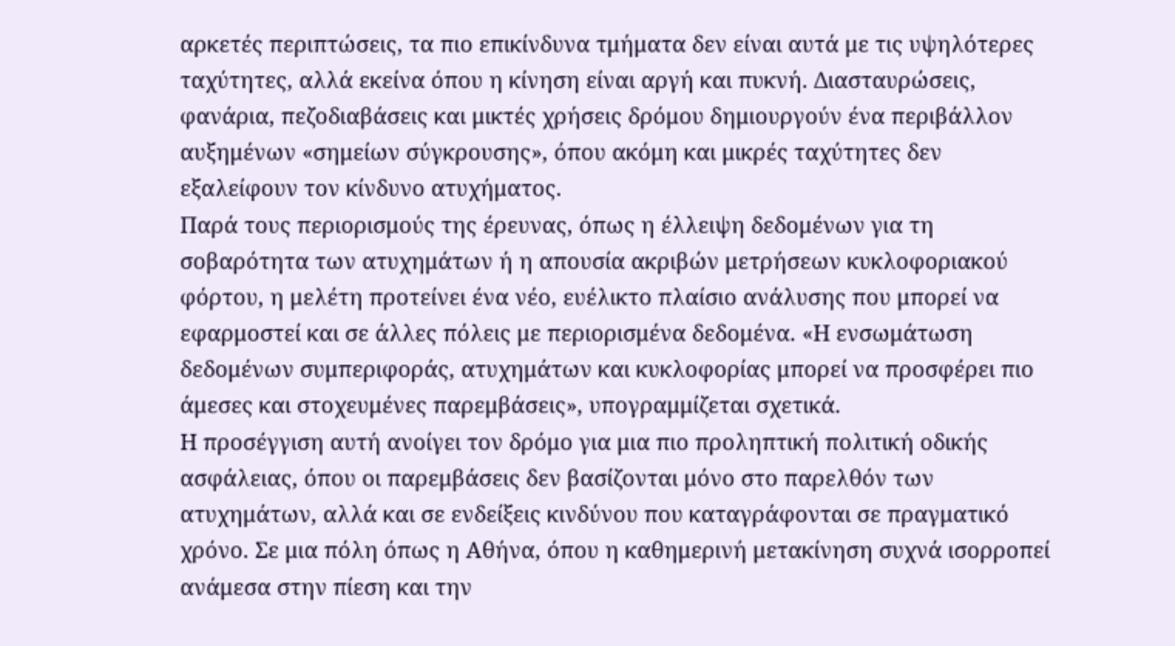αρκετές περιπτώσεις, τα πιο επικίνδυνα τμήματα δεν είναι αυτά με τις υψηλότερες ταχύτητες, αλλά εκείνα όπου η κίνηση είναι αργή και πυκνή. Διασταυρώσεις, φανάρια, πεζοδιαβάσεις και μικτές χρήσεις δρόμου δημιουργούν ένα περιβάλλον αυξημένων «σημείων σύγκρουσης», όπου ακόμη και μικρές ταχύτητες δεν εξαλείφουν τον κίνδυνο ατυχήματος.
Παρά τους περιορισμούς της έρευνας, όπως η έλλειψη δεδομένων για τη σοβαρότητα των ατυχημάτων ή η απουσία ακριβών μετρήσεων κυκλοφοριακού φόρτου, η μελέτη προτείνει ένα νέο, ευέλικτο πλαίσιο ανάλυσης που μπορεί να εφαρμοστεί και σε άλλες πόλεις με περιορισμένα δεδομένα. «Η ενσωμάτωση δεδομένων συμπεριφοράς, ατυχημάτων και κυκλοφορίας μπορεί να προσφέρει πιο άμεσες και στοχευμένες παρεμβάσεις», υπογραμμίζεται σχετικά.
Η προσέγγιση αυτή ανοίγει τον δρόμο για μια πιο προληπτική πολιτική οδικής ασφάλειας, όπου οι παρεμβάσεις δεν βασίζονται μόνο στο παρελθόν των ατυχημάτων, αλλά και σε ενδείξεις κινδύνου που καταγράφονται σε πραγματικό χρόνο. Σε μια πόλη όπως η Αθήνα, όπου η καθημερινή μετακίνηση συχνά ισορροπεί ανάμεσα στην πίεση και την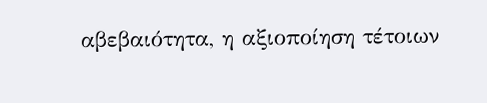αβεβαιότητα, η αξιοποίηση τέτοιων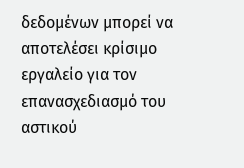δεδομένων μπορεί να αποτελέσει κρίσιμο εργαλείο για τον επανασχεδιασμό του αστικού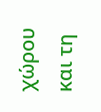χώρου και τη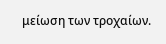μείωση των τροχαίων.